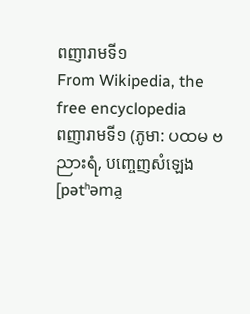ពញារាមទី១
From Wikipedia, the free encyclopedia
ពញារាមទី១ (ភូមា: ပထမ ဗညားရံ, បញ្ចេញសំឡេង [pətʰəma̰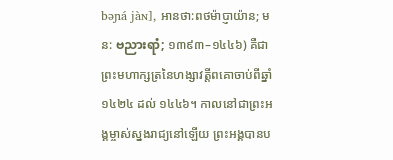bəɲá jàɴ], អានថា:ពថម៉ាប្ញាយ៉ាន; មន: ဗညားရာံ; ១៣៩៣–១៤៤៦) គឺជាព្រះមហាក្សត្រនៃហង្សាវត្តីពគោចាប់ពីឆ្នាំ១៤២៤ ដល់ ១៤៤៦។ កាលនៅជាព្រះអង្គម្ចាស់ស្នងរាជ្យនៅឡើយ ព្រះអង្គបានប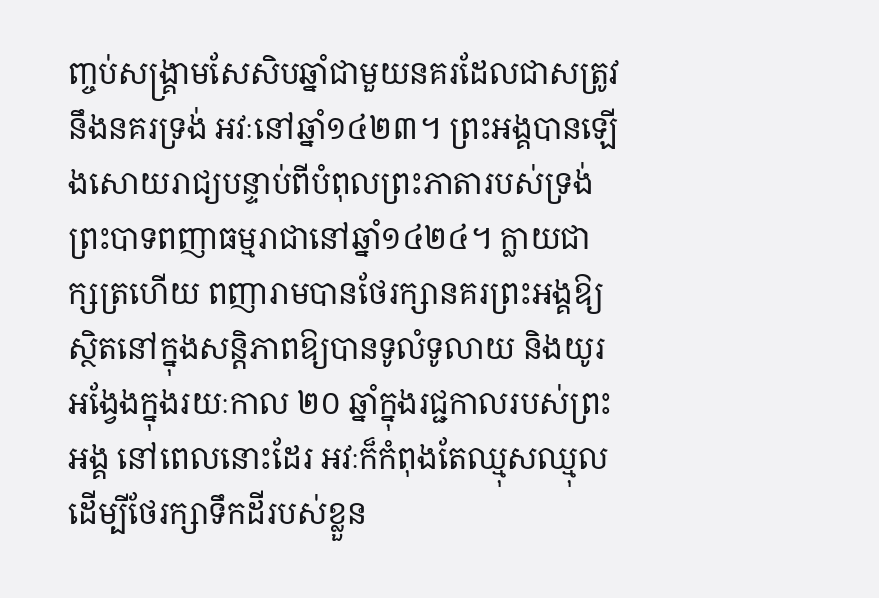ញ្ចប់សង្គ្រាមសែសិបឆ្នាំជាមួយនគរដែលជាសត្រូវនឹងនគរទ្រង់ អវៈនៅឆ្នាំ១៤២៣។ ព្រះអង្គបានឡើងសោយរាជ្យបន្ទាប់ពីបំពុលព្រះភាតារបស់ទ្រង់ព្រះបាទពញាធម្មរាជានៅឆ្នាំ១៤២៤។ ក្លាយជាក្សត្រហើយ ពញារាមបានថែរក្សានគរព្រះអង្គឱ្យស្ថិតនៅក្នុងសន្តិភាពឱ្យបានទូលំទូលាយ និងយូរអង្វែងក្នុងរយៈកាល ២០ ឆ្នាំក្នុងរជ្ជកាលរបស់ព្រះអង្គ នៅពេលនោះដែរ អវៈក៏កំពុងតែឈ្មុសឈ្មុលដើម្បីថែរក្សាទឹកដីរបស់ខ្លួន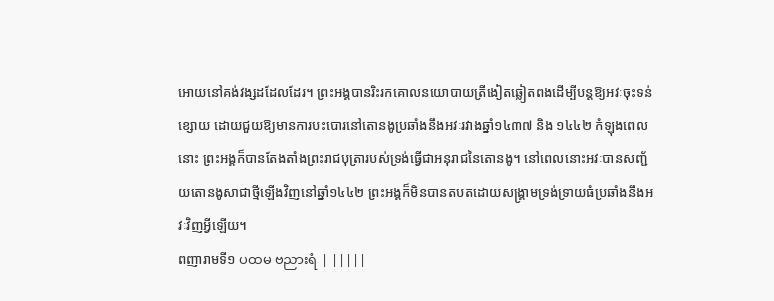អោយនៅគង់វង្សដដែលដែរ។ ព្រះអង្គបានរិះរកគោលនយោបាយត្រីងៀតឆ្លៀតពងដើម្បីបន្តឱ្យអវៈចុះទន់ខ្សោយ ដោយជួយឱ្យមានការបះបោរនៅតោនងូប្រឆាំងនឹងអវៈរវាងឆ្នាំ១៤៣៧ និង ១៤៤២ កំឡុងពេលនោះ ព្រះអង្គក៏បានតែងតាំងព្រះរាជបុត្រារបស់ទ្រង់ធ្វើជាអនុរាជនៃតោនងូ។ នៅពេលនោះអវៈបានសញ្ជ័យតោនងូសាជាថ្មីឡើងវិញនៅឆ្នាំ១៤៤២ ព្រះអង្គក៏មិនបានតបតដោយសង្គ្រាមទ្រង់ទ្រាយធំប្រឆាំងនឹងអវៈវិញអ្វីឡើយ។
ពញារាមទី១ ပထမ ဗညားရံ | |||||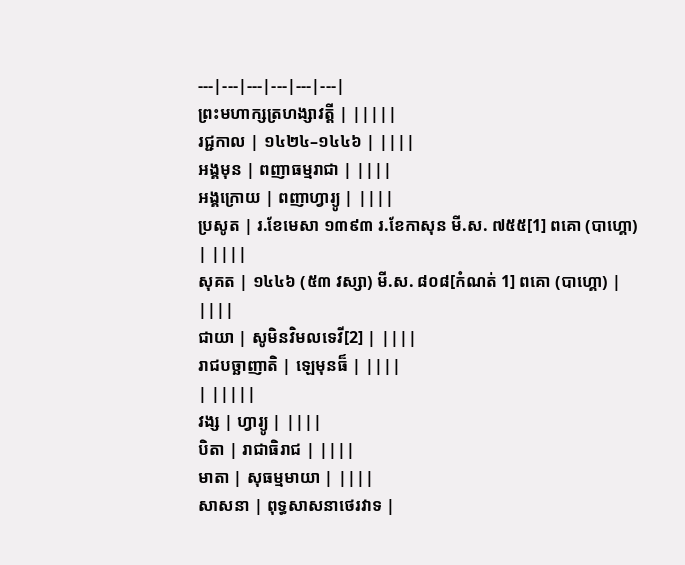---|---|---|---|---|---|
ព្រះមហាក្សត្រហង្សាវត្តី | |||||
រជ្ជកាល | ១៤២៤–១៤៤៦ | ||||
អង្គមុន | ពញាធម្មរាជា | ||||
អង្គក្រោយ | ពញាហ្វារ្យូ | ||||
ប្រសូត | រ.ខែមេសា ១៣៩៣ រ.ខែកាសុន មី.ស. ៧៥៥[1] ពគោ (បាហ្គោ) | ||||
សុគត | ១៤៤៦ (៥៣ វស្សា) មី.ស. ៨០៨[កំណត់ 1] ពគោ (បាហ្គោ) | ||||
ជាយា | សូមិនវិមលទេវី[2] | ||||
រាជបច្ឆាញាតិ | ឡេមុនធ៏ | ||||
| |||||
វង្ស | ហ្វារ្យូ | ||||
បិតា | រាជាធិរាជ | ||||
មាតា | សុធម្មមាយា | ||||
សាសនា | ពុទ្ធសាសនាថេរវាទ |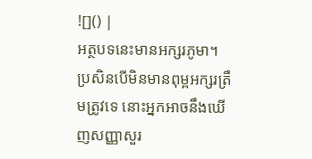![]() |
អត្ថបទនេះមានអក្សរភូមា។ ប្រសិនបើមិនមានពុម្ពអក្សរត្រឹមត្រូវទេ នោះអ្នកអាចនឹងឃើញសញ្ញាសួរ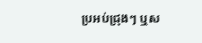ប្រអប់ជ្រុងៗ ឬស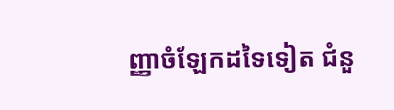ញ្ញាចំឡែកដទៃទៀត ជំនួ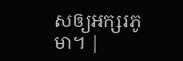សឲ្យអក្សរភូមា។ |